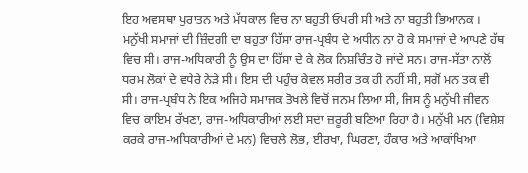ਇਹ ਅਵਸਥਾ ਪੁਰਾਤਨ ਅਤੇ ਮੱਧਕਾਲ ਵਿਚ ਨਾ ਬਹੁਤੀ ਓਪਰੀ ਸੀ ਅਤੇ ਨਾ ਬਹੁਤੀ ਭਿਆਨਕ । ਮਨੁੱਖੀ ਸਮਾਜਾਂ ਦੀ ਜ਼ਿੰਦਗੀ ਦਾ ਬਹੁਤਾ ਹਿੱਸਾ ਰਾਜ-ਪ੍ਰਬੰਧ ਦੇ ਅਧੀਨ ਨਾ ਹੋ ਕੇ ਸਮਾਜਾਂ ਦੇ ਆਪਣੇ ਹੱਥ ਵਿਚ ਸੀ। ਰਾਜ-ਅਧਿਕਾਰੀ ਨੂੰ ਉਸ ਦਾ ਹਿੱਸਾ ਦੇ ਕੇ ਲੋਕ ਨਿਸ਼ਚਿੰਤ ਹੋ ਜਾਂਦੇ ਸਨ। ਰਾਜ-ਸੱਤਾ ਨਾਲੋਂ ਧਰਮ ਲੋਕਾਂ ਦੇ ਵਧੇਰੇ ਨੇੜੇ ਸੀ। ਇਸ ਦੀ ਪਹੁੰਚ ਕੇਵਲ ਸਰੀਰ ਤਕ ਹੀ ਨਹੀਂ ਸੀ, ਸਗੋਂ ਮਨ ਤਕ ਵੀ ਸੀ। ਰਾਜ-ਪ੍ਰਬੰਧ ਨੇ ਇਕ ਅਜਿਹੇ ਸਮਾਜਕ ਤੋਖਲੇ ਵਿਚੋਂ ਜਨਮ ਲਿਆ ਸੀ, ਜਿਸ ਨੂੰ ਮਨੁੱਖੀ ਜੀਵਨ ਵਿਚ ਕਾਇਮ ਰੱਖਣਾ, ਰਾਜ-ਅਧਿਕਾਰੀਆਂ ਲਈ ਸਦਾ ਜ਼ਰੂਰੀ ਬਣਿਆ ਰਿਹਾ ਹੈ। ਮਨੁੱਖੀ ਮਨ (ਵਿਸ਼ੇਸ਼ ਕਰਕੇ ਰਾਜ-ਅਧਿਕਾਰੀਆਂ ਦੇ ਮਨ) ਵਿਚਲੇ ਲੋਭ, ਈਰਖਾ, ਘਿਰਣਾ, ਹੰਕਾਰ ਅਤੇ ਆਕਾਂਖਿਆ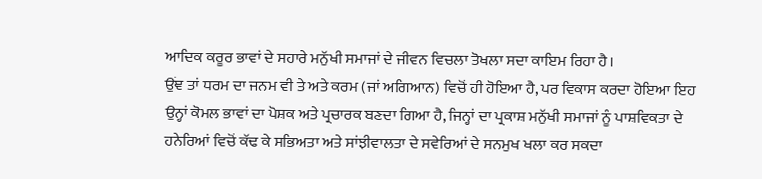ਆਦਿਕ ਕਰੂਰ ਭਾਵਾਂ ਦੇ ਸਹਾਰੇ ਮਨੁੱਖੀ ਸਮਾਜਾਂ ਦੇ ਜੀਵਨ ਵਿਚਲਾ ਤੋਖਲਾ ਸਦਾ ਕਾਇਮ ਰਿਹਾ ਹੈ।
ਉਂਞ ਤਾਂ ਧਰਮ ਦਾ ਜਨਮ ਵੀ ਤੇ ਅਤੇ ਕਰਮ (ਜਾਂ ਅਗਿਆਨ) ਵਿਚੋਂ ਹੀ ਹੋਇਆ ਹੈ, ਪਰ ਵਿਕਾਸ ਕਰਦਾ ਹੋਇਆ ਇਹ ਉਨ੍ਹਾਂ ਕੋਮਲ ਭਾਵਾਂ ਦਾ ਪੋਸ਼ਕ ਅਤੇ ਪ੍ਰਚਾਰਕ ਬਣਦਾ ਗਿਆ ਹੈ, ਜਿਨ੍ਹਾਂ ਦਾ ਪ੍ਰਕਾਸ਼ ਮਨੁੱਖੀ ਸਮਾਜਾਂ ਨੂੰ ਪਾਸ਼ਵਿਕਤਾ ਦੇ ਹਨੇਰਿਆਂ ਵਿਚੋਂ ਕੱਢ ਕੇ ਸਭਿਅਤਾ ਅਤੇ ਸਾਂਝੀਵਾਲਤਾ ਦੇ ਸਵੇਰਿਆਂ ਦੇ ਸਨਮੁਖ ਖਲਾ ਕਰ ਸਕਦਾ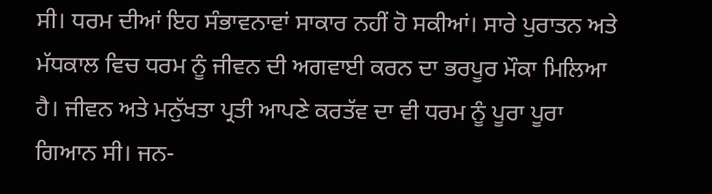ਸੀ। ਧਰਮ ਦੀਆਂ ਇਹ ਸੰਭਾਵਨਾਵਾਂ ਸਾਕਾਰ ਨਹੀਂ ਹੋ ਸਕੀਆਂ। ਸਾਰੇ ਪੁਰਾਤਨ ਅਤੇ ਮੱਧਕਾਲ ਵਿਚ ਧਰਮ ਨੂੰ ਜੀਵਨ ਦੀ ਅਗਵਾਈ ਕਰਨ ਦਾ ਭਰਪੂਰ ਮੌਕਾ ਮਿਲਿਆ ਹੈ। ਜੀਵਨ ਅਤੇ ਮਨੁੱਖਤਾ ਪ੍ਰਤੀ ਆਪਣੇ ਕਰਤੱਵ ਦਾ ਵੀ ਧਰਮ ਨੂੰ ਪੂਰਾ ਪੂਰਾ ਗਿਆਨ ਸੀ। ਜਨ-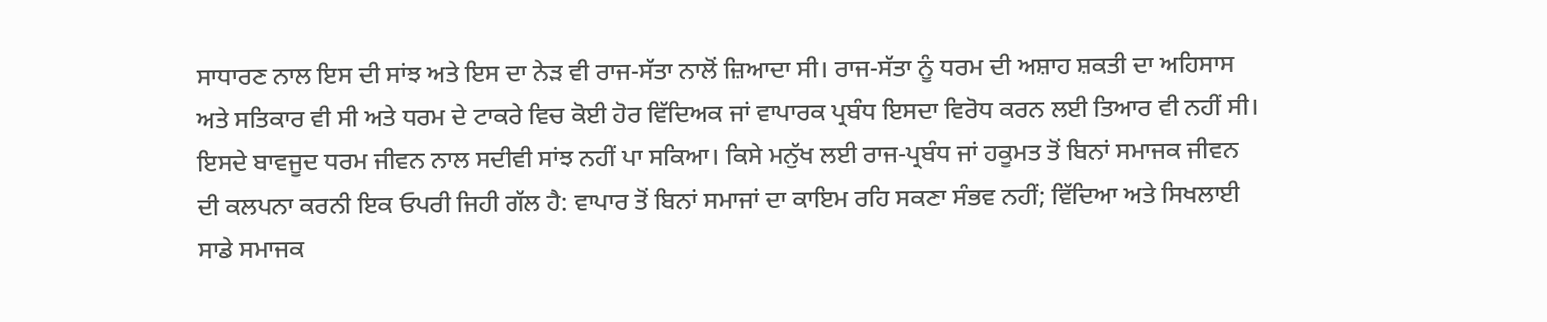ਸਾਧਾਰਣ ਨਾਲ ਇਸ ਦੀ ਸਾਂਝ ਅਤੇ ਇਸ ਦਾ ਨੇੜ ਵੀ ਰਾਜ-ਸੱਤਾ ਨਾਲੋਂ ਜ਼ਿਆਦਾ ਸੀ। ਰਾਜ-ਸੱਤਾ ਨੂੰ ਧਰਮ ਦੀ ਅਸ਼ਾਹ ਸ਼ਕਤੀ ਦਾ ਅਹਿਸਾਸ ਅਤੇ ਸਤਿਕਾਰ ਵੀ ਸੀ ਅਤੇ ਧਰਮ ਦੇ ਟਾਕਰੇ ਵਿਚ ਕੋਈ ਹੋਰ ਵਿੱਦਿਅਕ ਜਾਂ ਵਾਪਾਰਕ ਪ੍ਰਬੰਧ ਇਸਦਾ ਵਿਰੋਧ ਕਰਨ ਲਈ ਤਿਆਰ ਵੀ ਨਹੀਂ ਸੀ। ਇਸਦੇ ਬਾਵਜੂਦ ਧਰਮ ਜੀਵਨ ਨਾਲ ਸਦੀਵੀ ਸਾਂਝ ਨਹੀਂ ਪਾ ਸਕਿਆ। ਕਿਸੇ ਮਨੁੱਖ ਲਈ ਰਾਜ-ਪ੍ਰਬੰਧ ਜਾਂ ਹਕੂਮਤ ਤੋਂ ਬਿਨਾਂ ਸਮਾਜਕ ਜੀਵਨ ਦੀ ਕਲਪਨਾ ਕਰਨੀ ਇਕ ਓਪਰੀ ਜਿਹੀ ਗੱਲ ਹੈ: ਵਾਪਾਰ ਤੋਂ ਬਿਨਾਂ ਸਮਾਜਾਂ ਦਾ ਕਾਇਮ ਰਹਿ ਸਕਣਾ ਸੰਭਵ ਨਹੀਂ; ਵਿੱਦਿਆ ਅਤੇ ਸਿਖਲਾਈ ਸਾਡੇ ਸਮਾਜਕ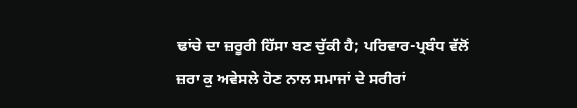ਢਾਂਚੇ ਦਾ ਜ਼ਰੂਰੀ ਹਿੱਸਾ ਬਣ ਚੁੱਕੀ ਹੈ; ਪਰਿਵਾਰ-ਪ੍ਰਬੰਧ ਵੱਲੋਂ ਜ਼ਰਾ ਕੁ ਅਵੇਸਲੇ ਹੋਣ ਨਾਲ ਸਮਾਜਾਂ ਦੇ ਸਰੀਰਾਂ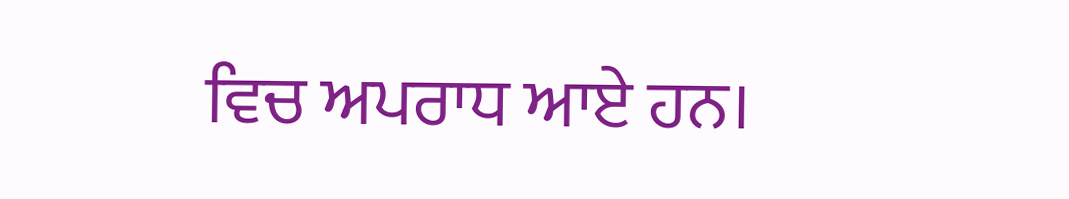ਵਿਚ ਅਪਰਾਧ ਆਏ ਹਨ।